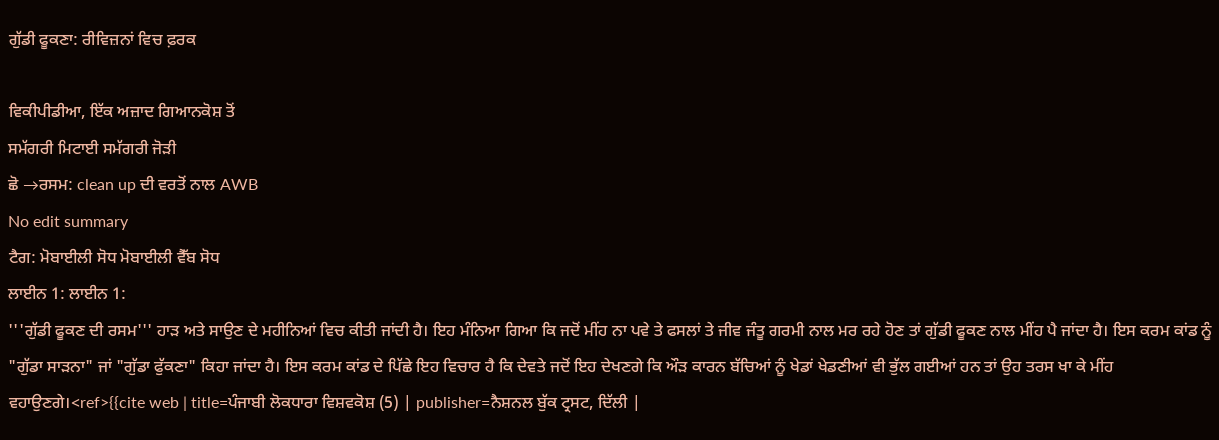ਗੁੱਡੀ ਫੂਕਣਾ: ਰੀਵਿਜ਼ਨਾਂ ਵਿਚ ਫ਼ਰਕ

ਵਿਕੀਪੀਡੀਆ, ਇੱਕ ਅਜ਼ਾਦ ਗਿਆਨਕੋਸ਼ ਤੋਂ
ਸਮੱਗਰੀ ਮਿਟਾਈ ਸਮੱਗਰੀ ਜੋੜੀ
ਛੋ →ਰਸਮ: clean up ਦੀ ਵਰਤੋਂ ਨਾਲ AWB
No edit summary
ਟੈਗ: ਮੋਬਾਈਲੀ ਸੋਧ ਮੋਬਾਈਲੀ ਵੈੱਬ ਸੋਧ
ਲਾਈਨ 1: ਲਾਈਨ 1:
'''ਗੁੱਡੀ ਫੂਕਣ ਦੀ ਰਸਮ''' ਹਾੜ ਅਤੇ ਸਾਉਣ ਦੇ ਮਹੀਨਿਆਂ ਵਿਚ ਕੀਤੀ ਜਾਂਦੀ ਹੈ। ਇਹ ਮੰਨਿਆ ਗਿਆ ਕਿ ਜਦੋਂ ਮੀਂਹ ਨਾ ਪਵੇ ਤੇ ਫਸਲਾਂ ਤੇ ਜੀਵ ਜੰਤੂ ਗਰਮੀ ਨਾਲ ਮਰ ਰਹੇ ਹੋਣ ਤਾਂ ਗੁੱਡੀ ਫੂਕਣ ਨਾਲ ਮੀਂਹ ਪੈ ਜਾਂਦਾ ਹੈ। ਇਸ ਕਰਮ ਕਾਂਡ ਨੂੰ "ਗੁੱਡਾ ਸਾੜਨਾ" ਜਾਂ "ਗੁੱਡਾ ਫੁੱਕਣਾ" ਕਿਹਾ ਜਾਂਦਾ ਹੈ। ਇਸ ਕਰਮ ਕਾਂਡ ਦੇ ਪਿੱਛੇ ਇਹ ਵਿਚਾਰ ਹੈ ਕਿ ਦੇਵਤੇ ਜਦੋਂ ਇਹ ਦੇਖਣਗੇ ਕਿ ਔੜ ਕਾਰਨ ਬੱਚਿਆਂ ਨੂੰ ਖੇਡਾਂ ਖੇਡਣੀਆਂ ਵੀ ਭੁੱਲ ਗਈਆਂ ਹਨ ਤਾਂ ਉਹ ਤਰਸ ਖਾ ਕੇ ਮੀਂਹ ਵਹਾਉਣਗੇ।<ref>{{cite web | title=ਪੰਜਾਬੀ ਲੋਕਧਾਰਾ ਵਿਸ਼ਵਕੋਸ਼ (5) | publisher=ਨੈਸ਼ਨਲ ਬੁੱਕ ਟ੍ਰਸਟ, ਦਿੱਲੀ |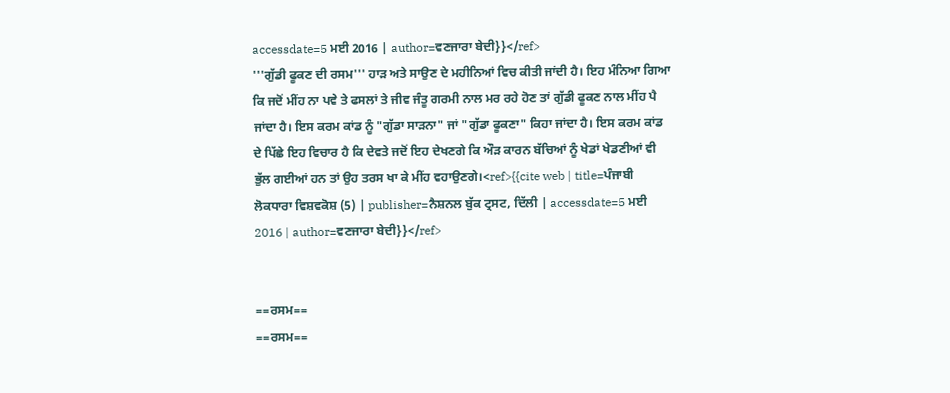accessdate=5 ਮਈ 2016 | author=ਵਣਜਾਰਾ ਬੇਦੀ}}</ref>
'''ਗੁੱਡੀ ਫੂਕਣ ਦੀ ਰਸਮ''' ਹਾੜ ਅਤੇ ਸਾਉਣ ਦੇ ਮਹੀਨਿਆਂ ਵਿਚ ਕੀਤੀ ਜਾਂਦੀ ਹੈ। ਇਹ ਮੰਨਿਆ ਗਿਆ ਕਿ ਜਦੋਂ ਮੀਂਹ ਨਾ ਪਵੇ ਤੇ ਫਸਲਾਂ ਤੇ ਜੀਵ ਜੰਤੂ ਗਰਮੀ ਨਾਲ ਮਰ ਰਹੇ ਹੋਣ ਤਾਂ ਗੁੱਡੀ ਫੂਕਣ ਨਾਲ ਮੀਂਹ ਪੈ ਜਾਂਦਾ ਹੈ। ਇਸ ਕਰਮ ਕਾਂਡ ਨੂੰ "ਗੁੱਡਾ ਸਾੜਨਾ" ਜਾਂ "ਗੁੱਡਾ ਫੂਕਣਾ" ਕਿਹਾ ਜਾਂਦਾ ਹੈ। ਇਸ ਕਰਮ ਕਾਂਡ ਦੇ ਪਿੱਛੇ ਇਹ ਵਿਚਾਰ ਹੈ ਕਿ ਦੇਵਤੇ ਜਦੋਂ ਇਹ ਦੇਖਣਗੇ ਕਿ ਔੜ ਕਾਰਨ ਬੱਚਿਆਂ ਨੂੰ ਖੇਡਾਂ ਖੇਡਣੀਆਂ ਵੀ ਭੁੱਲ ਗਈਆਂ ਹਨ ਤਾਂ ਉਹ ਤਰਸ ਖਾ ਕੇ ਮੀਂਹ ਵਹਾਉਣਗੇ।<ref>{{cite web | title=ਪੰਜਾਬੀ ਲੋਕਧਾਰਾ ਵਿਸ਼ਵਕੋਸ਼ (5) | publisher=ਨੈਸ਼ਨਲ ਬੁੱਕ ਟ੍ਰਸਟ, ਦਿੱਲੀ | accessdate=5 ਮਈ 2016 | author=ਵਣਜਾਰਾ ਬੇਦੀ}}</ref>


==ਰਸਮ==
==ਰਸਮ==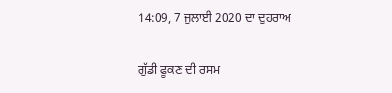14:09, 7 ਜੁਲਾਈ 2020 ਦਾ ਦੁਹਰਾਅ

ਗੁੱਡੀ ਫੂਕਣ ਦੀ ਰਸਮ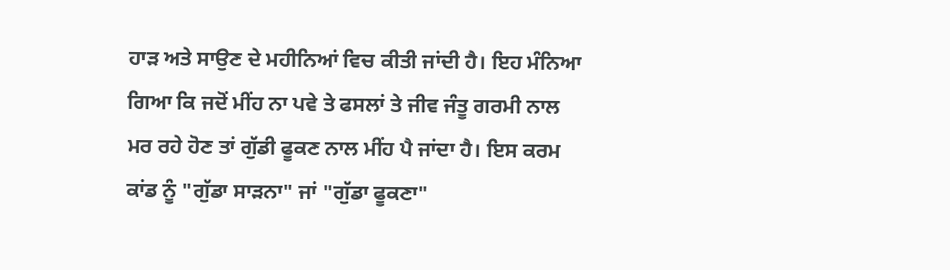ਹਾੜ ਅਤੇ ਸਾਉਣ ਦੇ ਮਹੀਨਿਆਂ ਵਿਚ ਕੀਤੀ ਜਾਂਦੀ ਹੈ। ਇਹ ਮੰਨਿਆ ਗਿਆ ਕਿ ਜਦੋਂ ਮੀਂਹ ਨਾ ਪਵੇ ਤੇ ਫਸਲਾਂ ਤੇ ਜੀਵ ਜੰਤੂ ਗਰਮੀ ਨਾਲ ਮਰ ਰਹੇ ਹੋਣ ਤਾਂ ਗੁੱਡੀ ਫੂਕਣ ਨਾਲ ਮੀਂਹ ਪੈ ਜਾਂਦਾ ਹੈ। ਇਸ ਕਰਮ ਕਾਂਡ ਨੂੰ "ਗੁੱਡਾ ਸਾੜਨਾ" ਜਾਂ "ਗੁੱਡਾ ਫੂਕਣਾ"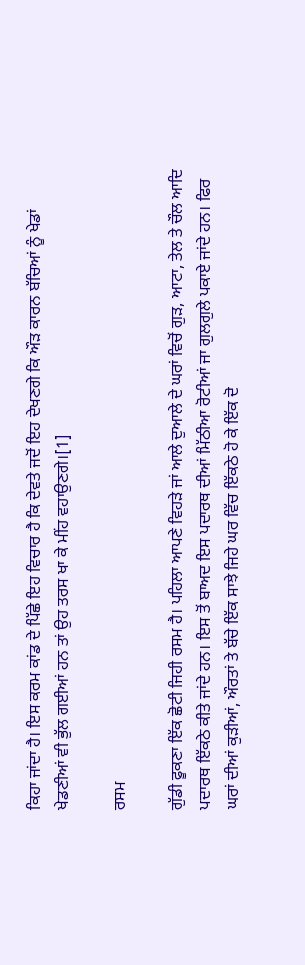ਕਿਹਾ ਜਾਂਦਾ ਹੈ। ਇਸ ਕਰਮ ਕਾਂਡ ਦੇ ਪਿੱਛੇ ਇਹ ਵਿਚਾਰ ਹੈ ਕਿ ਦੇਵਤੇ ਜਦੋਂ ਇਹ ਦੇਖਣਗੇ ਕਿ ਔੜ ਕਾਰਨ ਬੱਚਿਆਂ ਨੂੰ ਖੇਡਾਂ ਖੇਡਣੀਆਂ ਵੀ ਭੁੱਲ ਗਈਆਂ ਹਨ ਤਾਂ ਉਹ ਤਰਸ ਖਾ ਕੇ ਮੀਂਹ ਵਹਾਉਣਗੇ।[1]

ਰਸਮ

ਗੁੱਡੀ ਫੂਕਣਾ ਇੱਕ ਛੋਟੀ ਜਿਹੀ ਰਸਮ ਹੈ। ਪਹਿਲਾ ਆਪਣੇ ਵਿਹੜੇ ਜਾਂ ਆਲੇ ਦੁਆਲੇ ਦੇ ਘਰਾਂ ਵਿਚੋਂ ਗੁੜ, ਆਟਾ, ਤੇਲ ਤੇ ਚੌਲ ਆਦਿ ਪਦਾਰਥ ਇੱਕਠੇ ਕੀਤੇ ਜਾਂਦੇ ਹਨ। ਇਸ ਤੋਂ ਬਾਅਦ ਇਸ ਪਦਾਰਥ ਦੀਆਂ ਮਿੱਠੀਆ ਰੋਟੀਆਂ ਜਾ ਗੁਲਗੁਲੇ ਪਕਾਏ ਜਾਂਦੇ ਹਨ। ਫਿਰ ਘਰਾਂ ਦੀਆਂ ਕੁੜੀਆਂ, ਔਰਤਾਂ ਤੇ ਬੱਚੇ ਇੱਕ ਸਾਝੇ ਜਿਹੇ ਘਰ ਵਿੱਚ ਇੱਕਠੇ ਹੋ ਕੇ ਇੱਕ ਦੋ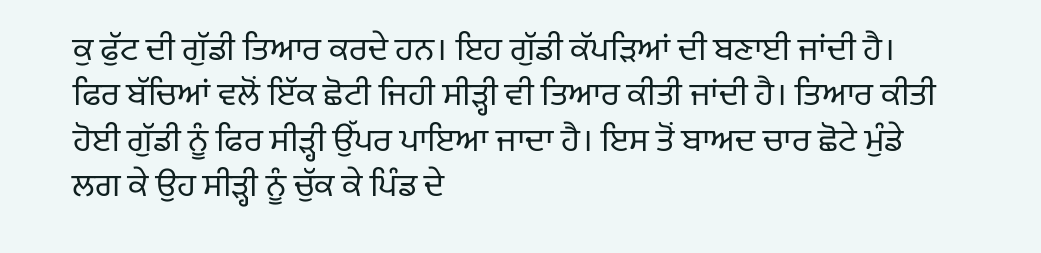ਕੁ ਫੁੱਟ ਦੀ ਗੁੱਡੀ ਤਿਆਰ ਕਰਦੇ ਹਨ। ਇਹ ਗੁੱਡੀ ਕੱਪੜਿਆਂ ਦੀ ਬਣਾਈ ਜਾਂਦੀ ਹੈ। ਫਿਰ ਬੱਚਿਆਂ ਵਲੋਂ ਇੱਕ ਛੋਟੀ ਜਿਹੀ ਸੀੜ੍ਹੀ ਵੀ ਤਿਆਰ ਕੀਤੀ ਜਾਂਦੀ ਹੈ। ਤਿਆਰ ਕੀਤੀ ਹੋਈ ਗੁੱਡੀ ਨੂੰ ਫਿਰ ਸੀੜ੍ਹੀ ਉੱਪਰ ਪਾਇਆ ਜਾਦਾ ਹੈ। ਇਸ ਤੋਂ ਬਾਅਦ ਚਾਰ ਛੋਟੇ ਮੁੰਡੇ ਲਗ ਕੇ ਉਹ ਸੀੜ੍ਹੀ ਨੂੰ ਚੁੱਕ ਕੇ ਪਿੰਡ ਦੇ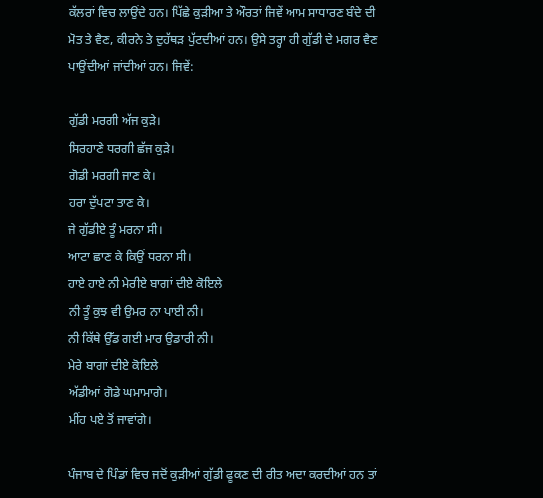ਕੱਲਰਾਂ ਵਿਚ ਲਾਉਂਦੇ ਹਨ। ਪਿੱਛੇ ਕੁੜੀਆ ਤੇ ਔਰਤਾਂ ਜਿਵੇਂ ਆਮ ਸਾਧਾਰਣ ਬੰਦੇ ਦੀ ਮੋਤ ਤੇ ਵੈਣ, ਕੀਰਨੇ ਤੇ ਦੁਹੱਥੜ ਪੁੱਟਦੀਆਂ ਹਨ। ਉਸੇ ਤਰ੍ਹਾ ਹੀ ਗੁੱਡੀ ਦੇ ਮਗਰ ਵੈਣ ਪਾਉਂਦੀਆਂ ਜਾਂਦੀਆਂ ਹਨ। ਜਿਵੇਂ:

ਗੁੱਡੀ ਮਰਗੀ ਅੱਜ ਕੁੜੇ।
ਸਿਰਹਾਣੇ ਧਰਗੀ ਛੱਜ ਕੁੜੇ।
ਗੋਡੀ ਮਰਗੀ ਜਾਣ ਕੇ।
ਹਰਾ ਦੁੱਪਟਾ ਤਾਣ ਕੇ।
ਜੇ ਗੁੱਡੀਏ ਤੂੰ ਮਰਨਾ ਸੀ।
ਆਟਾ ਛਾਣ ਕੇ ਕਿਉਂ ਧਰਨਾ ਸੀ।
ਹਾਏ ਹਾਏ ਨੀ ਮੇਰੀਏ ਬਾਗਾਂ ਦੀਏ ਕੋਇਲੇ
ਨੀ ਤੂੰ ਕੁਝ ਵੀ ਉਮਰ ਨਾ ਪਾਈ ਨੀ।
ਨੀ ਕਿੱਥੇ ਉੱਡ ਗਈ ਮਾਰ ਉਡਾਰੀ ਨੀ।
ਮੇਰੇ ਬਾਗਾਂ ਦੀਏ ਕੋਇਲੇ
ਅੱਡੀਆਂ ਗੋਡੇ ਘਮਾਮਾਗੇ।
ਮੀਂਹ ਪਏ ਤੋਂ ਜਾਵਾਂਗੇ।

ਪੰਜਾਬ ਦੇ ਪਿੰਡਾਂ ਵਿਚ ਜਦੋਂ ਕੁੜੀਆਂ ਗੁੱਡੀ ਫੂਕਣ ਦੀ ਰੀਤ ਅਦਾ ਕਰਦੀਆਂ ਹਨ ਤਾਂ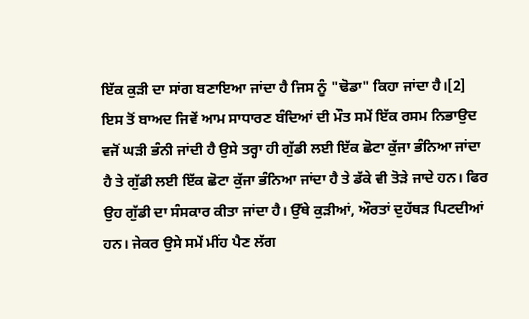ਇੱਕ ਕੁੜੀ ਦਾ ਸਾਂਗ ਬਣਾਇਆ ਜਾਂਦਾ ਹੈ ਜਿਸ ਨੂੰ "ਢੋਡਾ" ਕਿਹਾ ਜਾਂਦਾ ਹੈ।[2] ਇਸ ਤੋਂ ਬਾਅਦ ਜਿਵੇਂ ਆਮ ਸਾਧਾਰਣ ਬੰਦਿਆਂ ਦੀ ਮੌਤ ਸਮੇਂ ਇੱਕ ਰਸਮ ਨਿਭਾਉਦ ਵਜੋਂ ਘੜੀ ਭੰਨੀ ਜਾਂਦੀ ਹੈ ਉਸੇ ਤਰ੍ਹਾ ਹੀ ਗੁੱਡੀ ਲਈ ਇੱਕ ਛੋਟਾ ਕੁੱਜਾ ਭੰਨਿਆ ਜਾਂਦਾ ਹੈ ਤੇ ਗੁੱਡੀ ਲਈ ਇੱਕ ਛੋਟਾ ਕੁੱਜਾ ਭੰਨਿਆ ਜਾਂਦਾ ਹੈ ਤੇ ਡੱਕੇ ਵੀ ਤੋੜੇ ਜਾਦੇ ਹਨ। ਫਿਰ ਉਹ ਗੁੱਡੀ ਦਾ ਸੰਸਕਾਰ ਕੀਤਾ ਜਾਂਦਾ ਹੈ। ਉੱਥੇ ਕੁੜੀਆਂ, ਔਰਤਾਂ ਦੁਹੱਥੜ ਪਿਟਦੀਆਂ ਹਨ। ਜੇਕਰ ਉਸੇ ਸਮੇਂ ਮੀਂਹ ਪੈਣ ਲੱਗ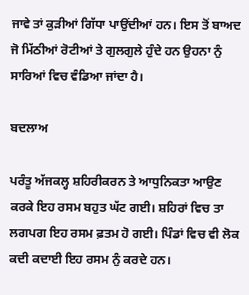ਜਾਵੇ ਤਾਂ ਕੁੜੀਆਂ ਗਿੱਧਾ ਪਾਉਂਦੀਆਂ ਹਨ। ਇਸ ਤੋਂ ਬਾਅਦ ਜੋ ਮਿੱਠੀਆਂ ਰੋਟੀਆਂ ਤੇ ਗੁਲਗੁਲੇ ਹੁੰਦੇ ਹਨ ਉਹਨਾ ਨੁੰ ਸਾਰਿਆਂ ਵਿਚ ਵੰਡਿਆ ਜਾਂਦਾ ਹੈ।

ਬਦਲਾਅ

ਪਰੰਤੂ ਅੱਜਕਲ੍ਹ ਸ਼ਹਿਰੀਕਰਨ ਤੇ ਆਧੁਨਿਕਤਾ ਆਉਣ ਕਰਕੇ ਇਹ ਰਸਮ ਬਹੁਤ ਘੱਟ ਗਈ। ਸ਼ਹਿਰਾਂ ਵਿਚ ਤਾ ਲਗਪਗ ਇਹ ਰਸਮ ਫ਼ਤਮ ਹੋ ਗਈ। ਪਿੰਡਾਂ ਵਿਚ ਵੀ ਲੋਕ ਕਦੀ ਕਦਾਈ ਇਹ ਰਸਮ ਨੁੰ ਕਰਦੇ ਹਨ।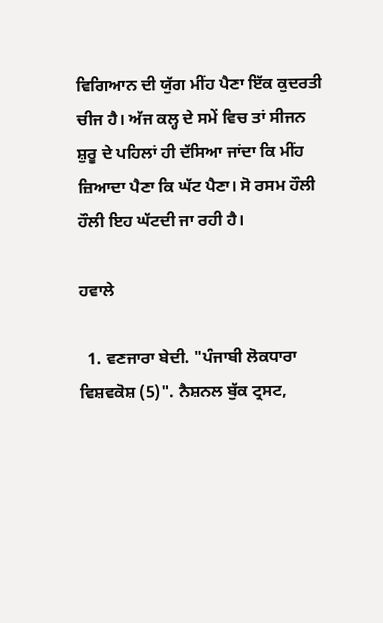ਵਿਗਿਆਨ ਦੀ ਯੁੱਗ ਮੀਂਹ ਪੈਣਾ ਇੱਕ ਕੁਦਰਤੀ ਚੀਜ ਹੈ। ਅੱਜ ਕਲ੍ਹ ਦੇ ਸਮੇਂ ਵਿਚ ਤਾਂ ਸੀਜਨ ਸ਼ੁਰੂ ਦੇ ਪਹਿਲਾਂ ਹੀ ਦੱਸਿਆ ਜਾਂਦਾ ਕਿ ਮੀਂਹ ਜ਼ਿਆਦਾ ਪੈਣਾ ਕਿ ਘੱਟ ਪੈਣਾ। ਸੋ ਰਸਮ ਹੌਲੀ ਹੌਲੀ ਇਹ ਘੱਟਦੀ ਜਾ ਰਹੀ ਹੈ।

ਹਵਾਲੇ

  1. ਵਣਜਾਰਾ ਬੇਦੀ. "ਪੰਜਾਬੀ ਲੋਕਧਾਰਾ ਵਿਸ਼ਵਕੋਸ਼ (5)". ਨੈਸ਼ਨਲ ਬੁੱਕ ਟ੍ਰਸਟ,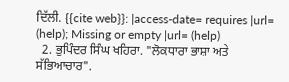ਦਿੱਲੀ. {{cite web}}: |access-date= requires |url= (help); Missing or empty |url= (help)
  2. ਭੁਪਿੰਦਰ ਸਿੰਘ ਖਹਿਰਾ. "ਲੋਕਧਾਰਾ ਭਾਸ਼ਾ ਅਤੇ ਸੱਭਿਆਚਾਰ".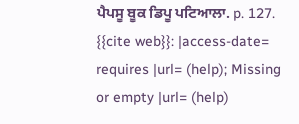ਪੈਪਸੂ ਬੂਕ ਡਿਪੂ ਪਟਿਆਲਾ. p. 127. {{cite web}}: |access-date= requires |url= (help); Missing or empty |url= (help)